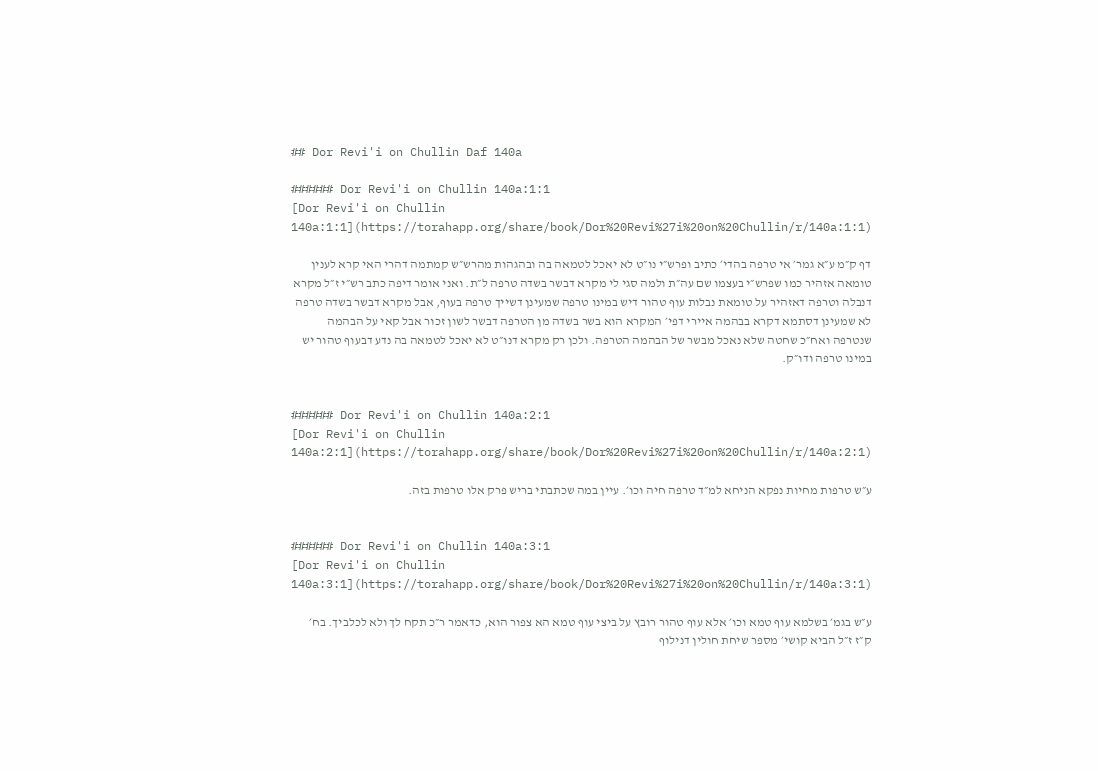## Dor Revi'i on Chullin Daf 140a

###### Dor Revi'i on Chullin 140a:1:1
[Dor Revi'i on Chullin 140a:1:1](https://torahapp.org/share/book/Dor%20Revi%27i%20on%20Chullin/r/140a:1:1)

דף ק״מ ע״א גמר׳ אי טרפה בהדי׳ כתיב ופרש״י נו״ט לא יאכל לטמאה בה ובהגהות מהרש״ש קמתמה דהרי האי קרא לענין טומאה אזהיר כמו שפרש״י בעצמו שם עה״ת ולמה סגי לי מקרא דבשר בשדה טרפה ל״ת. ואני אומר דיפה כתב רש״י ז״ל מקרא דנבלה וטרפה דאזהיר על טומאת נבלות עוף טהור דיש במינו טרפה שמעינן דשייך טרפה בעוף, אבל מקרא דבשר בשדה טרפה לא שמעינן דסתמא דקרא בבהמה איירי דפי׳ המקרא הוא בשר בשדה מן הטרפה דבשר לשון זכור אבל קאי על הבהמה שנטרפה ואח״כ שחטה שלא נאכל מבשר של הבהמה הטרפה. ולכן רק מקרא דנו״ט לא יאכל לטמאה בה נדע דבעוף טהור יש במינו טרפה ודו״ק.


###### Dor Revi'i on Chullin 140a:2:1
[Dor Revi'i on Chullin 140a:2:1](https://torahapp.org/share/book/Dor%20Revi%27i%20on%20Chullin/r/140a:2:1)

ע״ש טרפות מחיות נפקא הניחא למ״ד טרפה חיה וכו׳. עיין במה שכתבתי בריש פרק אלו טרפות בזה.


###### Dor Revi'i on Chullin 140a:3:1
[Dor Revi'i on Chullin 140a:3:1](https://torahapp.org/share/book/Dor%20Revi%27i%20on%20Chullin/r/140a:3:1)

ע״ש בגמ׳ בשלמא עוף טמא וכו׳ אלא עוף טהור רובץ על ביצי עוף טמא הא צפור הוא, כדאמר ר״כ תקח לך ולא לכלביך. בח׳ ק״ז ז״ל הביא קושי׳ מספר שיחת חולין דנילוף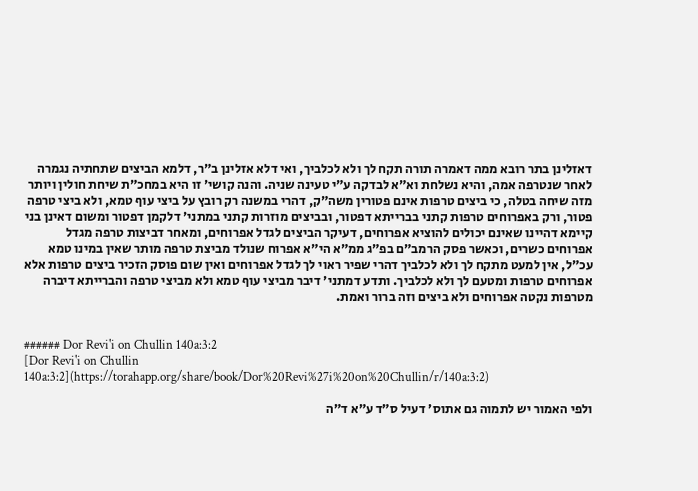דאזלינן בתר רובא ממה דאמרה תורה תקח לך ולא לכלביך, ואי דלא אזלינן ב״ר, דלמא הביצים שתחתיה נגמרה לאחר שנטרפה אמה, והיא נשלחת וא״א לבדקה ע״י טעינה שניה. והנה קושי׳ זו היא במחכ״ת שיחת חולין ויותר מזה שיחה בטלה, כי ביצים טרפות אינם פטורין משה״ק, דהרי במשנה רק רובץ על ביצי עוף טמא, ולא ביצי טרפה פטור, ורק באפרוחים טרפות קתני בברייתא דפטור, ובביצים מוזרות קתני במתני׳ דלקמן דפטור ומשום דאינן בני קיימא דהיינו שאינם יכולים להוציא אפרוחים, דעיקר הביצים לגדל אפרוחים, ומאחר דביצות טרפה מגדל אפרוחים כשרים, וכאשר פסק הרמב״ם בפ״ג ממ״א הי״א אפרוח שנולד מביצת טרפה מותר שאין במינו טמא עכ״ל, אין למעט מתקח לך ולא לכלביך דהרי שפיר ראוי לך לגדל אפרוחים ואין שום פוסק הזכיר ביצים טרפות אלא אפרוחים טרפות ומטעם לך ולא לכלביך. ותדע דמתני׳ דיבר מביצי עוף טמא ולא מביצי טרפה והברייתא דיברה מטרפות נקטה אפרוחים ולא ביצים וזה ברור ואמת.


###### Dor Revi'i on Chullin 140a:3:2
[Dor Revi'i on Chullin 140a:3:2](https://torahapp.org/share/book/Dor%20Revi%27i%20on%20Chullin/r/140a:3:2)

ולפי האמור יש לתמוה גם אתוס׳ דעיל ס״ד ע״א ד״ה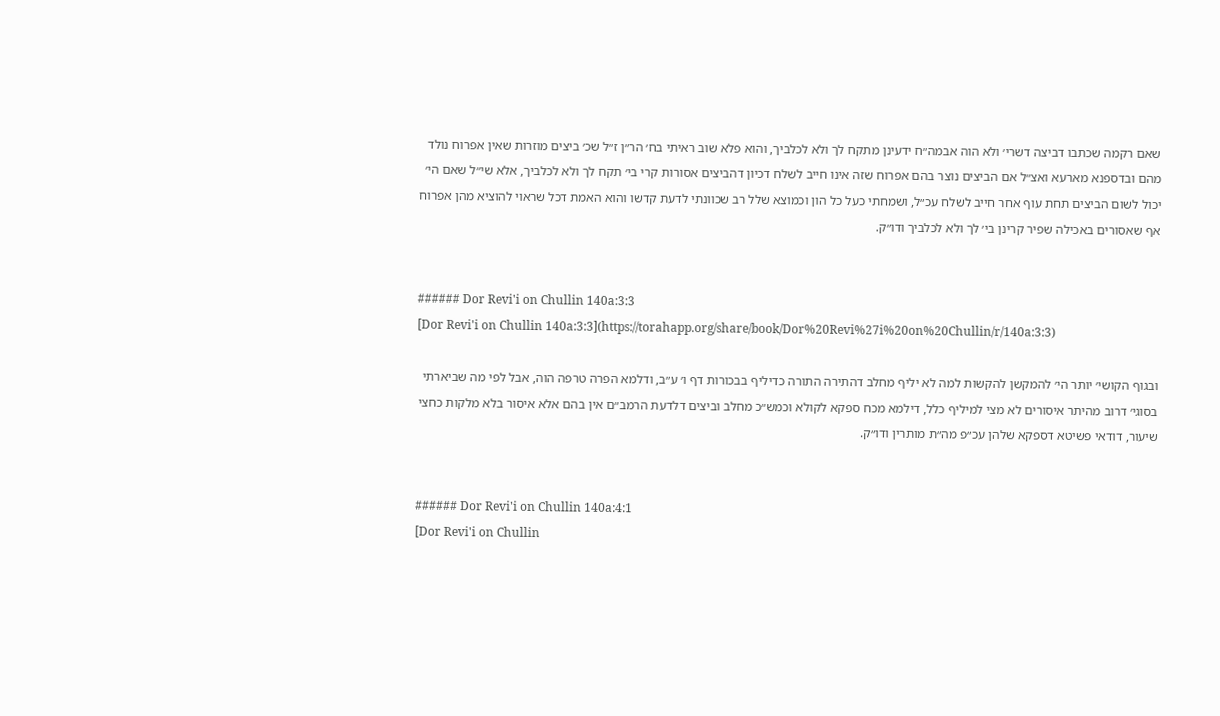שאם רקמה שכתבו דביצה דשרי׳ ולא הוה אבמה״ח ידעינן מתקח לך ולא לכלביך, והוא פלא שוב ראיתי בח׳ הר״ן ז״ל שכ׳ ביצים מוזרות שאין אפרוח נולד מהם ובדספנא מארעא ואצ״ל אם הביצים נוצר בהם אפרוח שזה אינו חייב לשלח דכיון דהביצים אסורות קרי בי׳ תקח לך ולא לכלביך, אלא שי״ל שאם הי׳ יכול לשום הביצים תחת עוף אחר חייב לשלח עכ״ל, ושמחתי כעל כל הון וכמוצא שלל רב שכוונתי לדעת קדשו והוא האמת דכל שראוי להוציא מהן אפרוח אף שאסורים באכילה שפיר קרינן בי׳ לך ולא לכלביך ודו״ק.


###### Dor Revi'i on Chullin 140a:3:3
[Dor Revi'i on Chullin 140a:3:3](https://torahapp.org/share/book/Dor%20Revi%27i%20on%20Chullin/r/140a:3:3)

ובגוף הקושי׳ יותר הי׳ להמקשן להקשות למה לא יליף מחלב דהתירה התורה כדיליף בבכורות דף ו׳ ע״ב, ודלמא הפרה טרפה הוה, אבל לפי מה שביארתי בסוגי׳ דרוב מהיתר איסורים לא מצי למיליף כלל, דילמא מכח ספקא לקולא וכמש״כ מחלב וביצים דלדעת הרמב״ם אין בהם אלא איסור בלא מלקות כחצי שיעור, דודאי פשיטא דספקא שלהן עכ״פ מה״ת מותרין ודו״ק.


###### Dor Revi'i on Chullin 140a:4:1
[Dor Revi'i on Chullin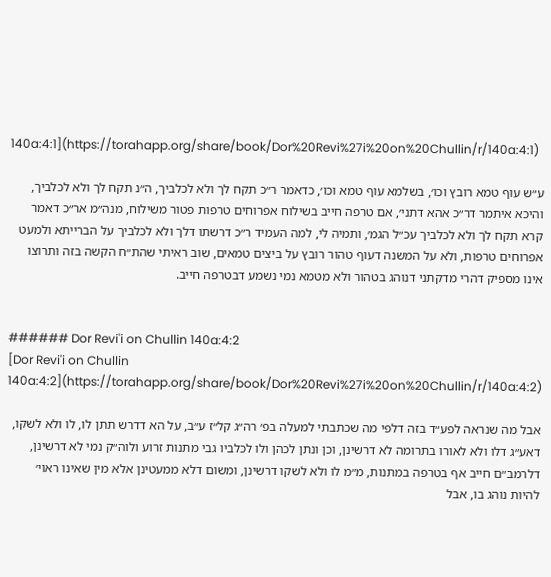140a:4:1](https://torahapp.org/share/book/Dor%20Revi%27i%20on%20Chullin/r/140a:4:1)

ע״ש עוף טמא רובץ וכו׳, בשלמא עוף טמא וכו׳, כדאמר ר״כ תקח לך ולא לכלביך, ה״נ תקח לך ולא לכלביך, והיכא איתמר דר״כ אהא דתני׳, אם טרפה חייב בשילוח אפרוחים טרפות פטור משילוח, מנה״מ אר״כ דאמר קרא תקח לך ולא לכלביך עכ״ל הגמ׳, ותמיה לי, למה העמיד ר״כ דרשתו דלך ולא לכלביך על הברייתא ולמעט אפרוחים טרפות, ולא על המשנה דעוף טהור רובץ על ביצים טמאים, שוב ראיתי שהת״ח הקשה בזה ותרוצו אינו מספיק דהרי מדקתני דנוהג בטהור ולא מטמא נמי נשמע דבטרפה חייב.


###### Dor Revi'i on Chullin 140a:4:2
[Dor Revi'i on Chullin 140a:4:2](https://torahapp.org/share/book/Dor%20Revi%27i%20on%20Chullin/r/140a:4:2)

אבל מה שנראה לפע״ד בזה דלפי מה שכתבתי למעלה בפ׳ רה״ג קל״ז ע״ב, על הא דדרש תתן לו, לו ולא לשקו, דאע״ג דלו ולא לאורו בתרומה לא דרשינן, וכן ונתן לכהן ולו לכלביו גבי מתנות זרוע ולוה״ק נמי לא דרשינן, דלרמב״ם חייב אף בטרפה במתנות, מ״מ לו ולא לשקו דרשינן, ומשום דלא ממעטינן אלא מין שאינו ראוי׳ להיות נוהג בו, אבל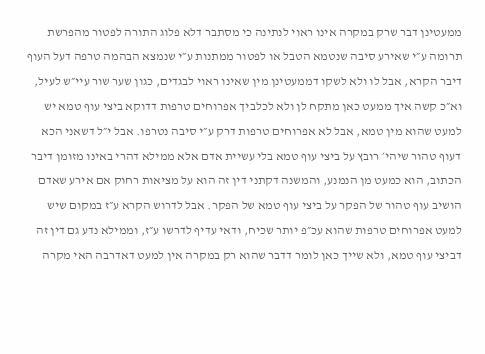ממעטינן דבר שרק במקרה אינו ראוי לנתינה כי מסתבר דלא פלוג התורה לפטור מהפרשת תרומה ע״י שאירע סיבה שנטמא הטבל או לפטור ממתנות ע״י שנמצא הבהמה טרפה דעל העוף דיבר הקרא, אבל לו ולא לשקו דממעטינן מין שאינו ראוי לבגדים, כגון שער שור עיי״ש לעיל, וא״כ קשה איך ממעט כאן מתקח לן ולא לכלביך אפרוחים טרפות דדוקא ביצי עוף טמא יש למעט שהוא מין טמא, אבל לא אפרוחים טרפות דרק ע״י סיבה נטרפו. אבל י״ל דשאני הכא דעוף טהור שיהי׳ רובץ על ביצי עוף טמא בלי עשיית אדם אלא ממילא דהרי באינו מזומן דיבר הכתוב, הוא כמעט מן הנמנע, והמשנה דקתני דין זה הוא על מציאות רחוק אם אירע שאדם הושיב עוף טהור של הפקר על ביצי עוף טמא של הפקר. אבל לדרוש הקרא ע״ז במקום שיש למעט אפרוחים טרפות שהוא עכ״פ יותר שכיח, ודאי עדיף לדרשו ע״ז, וממילא נדע גם דין זה דביצי עוף טמא, ולא שייך כאן לומר דדבר שהוא רק במקרה אין למעט דאדרבה האי מקרה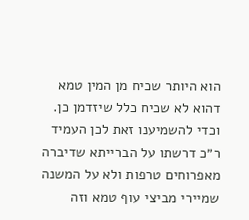הוא היותר שכיח מן המין טמא דהוא לא שכיח כלל שיזדמן כן. וכדי להשמיענו זאת לכן העמיד ר״כ דרשתו על הברייתא שדיברה מאפרוחים טרפות ולא על המשנה שמיירי מביצי עוף טמא וזה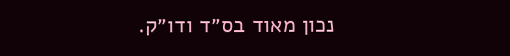נכון מאוד בס״ד ודו״ק.